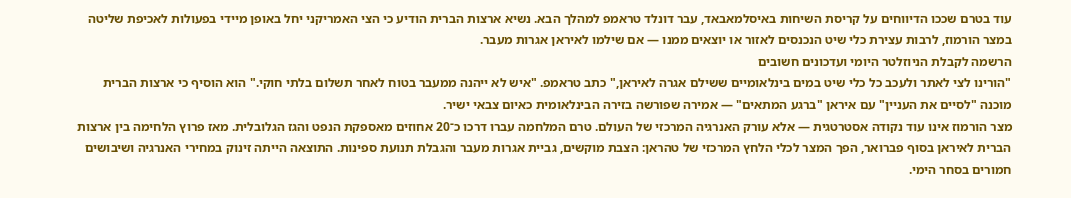עוד בטרם שככו הדיווחים על קריסת השיחות באיסלמאבאד, עבר דונלד טראמפ למהלך הבא. נשיא ארצות הברית הודיע כי הצי האמריקני יחל באופן מיידי בפעולות לאכיפת שליטה במצר הורמוז, לרבות עצירת כלי שיט הנכנסים לאזור או יוצאים ממנו — אם שילמו לאיראן אגרות מעבר.
הרשמה לקבלת הניוזלטר היומי ועדכונים חשובים
"הורינו לצי לאתר ולעכב כל כלי שיט במים בינלאומיים ששילם אגרה לאיראן," כתב טראמפ. "איש לא ייהנה ממעבר בטוח לאחר תשלום בלתי חוקי." הוא הוסיף כי ארצות הברית מוכנה "לסיים את העניין" עם איראן "ברגע המתאים" — אמירה שפורשה בזירה הבינלאומית כאיום צבאי ישיר.
מצר הורמוז אינו עוד נקודה אסטרטגית — אלא עורק האנרגיה המרכזי של העולם. טרם המלחמה עברו דרכו כ־20 אחוזים מאספקת הנפט והגז הגלובלית. מאז פרוץ הלחימה בין ארצות הברית לאיראן בסוף פברואר, הפך המצר לכלי הלחץ המרכזי של טהראן: הצבת מוקשים, גביית אגרות מעבר והגבלת תנועת ספינות. התוצאה הייתה זינוק במחירי האנרגיה ושיבושים חמורים בסחר הימי.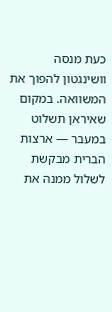כעת מנסה וושינגטון להפוך את המשוואה. במקום שאיראן תשלוט במעבר — ארצות הברית מבקשת לשלול ממנה את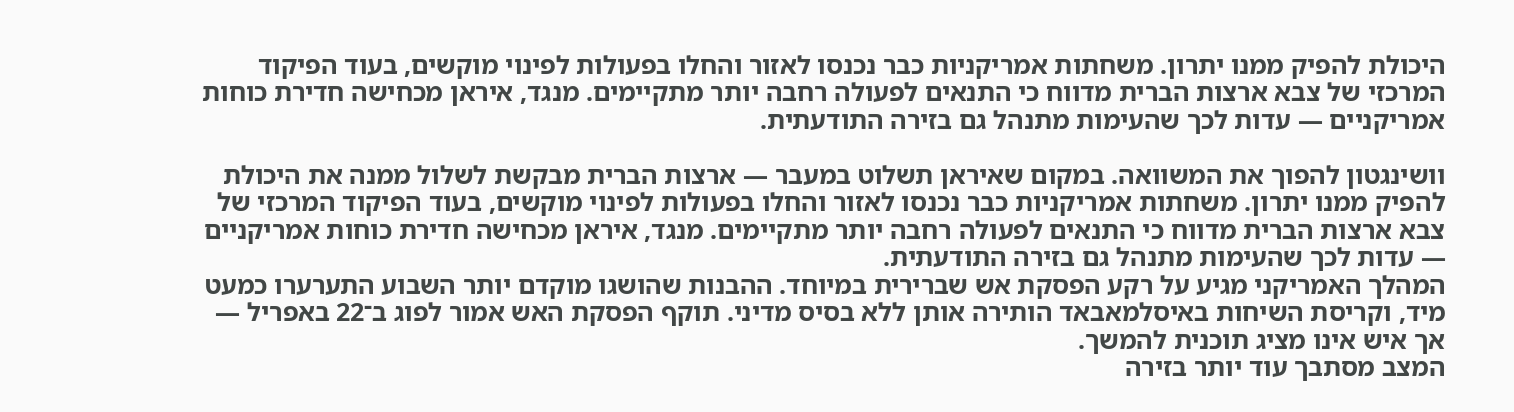היכולת להפיק ממנו יתרון. משחתות אמריקניות כבר נכנסו לאזור והחלו בפעולות לפינוי מוקשים, בעוד הפיקוד המרכזי של צבא ארצות הברית מדווח כי התנאים לפעולה רחבה יותר מתקיימים. מנגד, איראן מכחישה חדירת כוחות אמריקניים — עדות לכך שהעימות מתנהל גם בזירה התודעתית.

וושינגטון להפוך את המשוואה. במקום שאיראן תשלוט במעבר — ארצות הברית מבקשת לשלול ממנה את היכולת להפיק ממנו יתרון. משחתות אמריקניות כבר נכנסו לאזור והחלו בפעולות לפינוי מוקשים, בעוד הפיקוד המרכזי של צבא ארצות הברית מדווח כי התנאים לפעולה רחבה יותר מתקיימים. מנגד, איראן מכחישה חדירת כוחות אמריקניים — עדות לכך שהעימות מתנהל גם בזירה התודעתית.
המהלך האמריקני מגיע על רקע הפסקת אש שברירית במיוחד. ההבנות שהושגו מוקדם יותר השבוע התערערו כמעט מיד, וקריסת השיחות באיסלמאבאד הותירה אותן ללא בסיס מדיני. תוקף הפסקת האש אמור לפוג ב־22 באפריל — אך איש אינו מציג תוכנית להמשך.
המצב מסתבך עוד יותר בזירה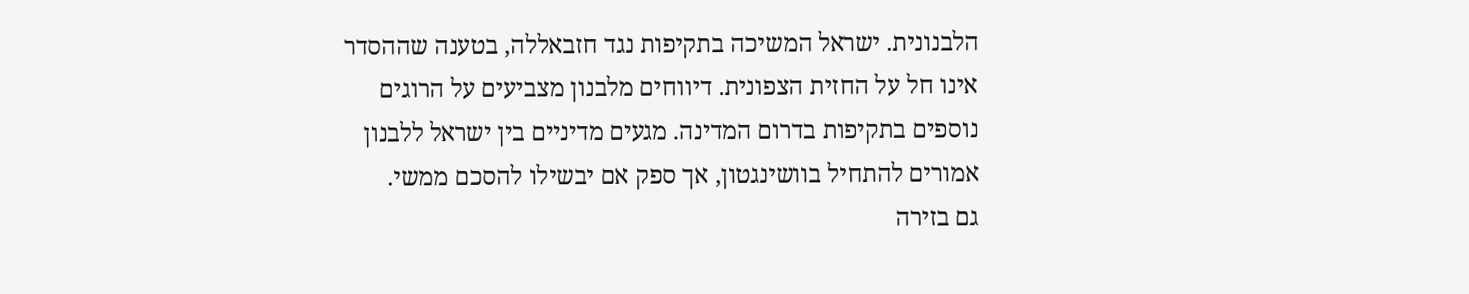הלבנונית. ישראל המשיכה בתקיפות נגד חזבאללה, בטענה שההסדר אינו חל על החזית הצפונית. דיווחים מלבנון מצביעים על הרוגים נוספים בתקיפות בדרום המדינה. מגעים מדיניים בין ישראל ללבנון אמורים להתחיל בוושינגטון, אך ספק אם יבשילו להסכם ממשי.
גם בזירה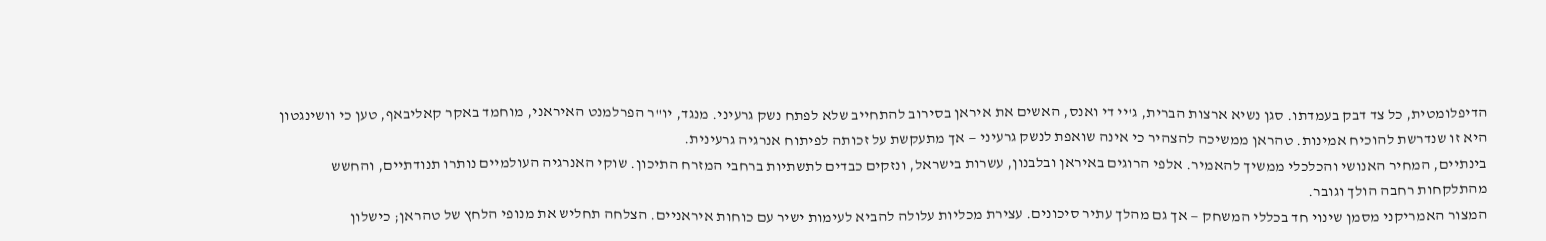הדיפלומטית, כל צד דבק בעמדתו. סגן נשיא ארצות הברית, ג'יי די ואנס, האשים את איראן בסירוב להתחייב שלא לפתח נשק גרעיני. מנגד, יו"ר הפרלמנט האיראני, מוחמד באקר קאליבאף, טען כי וושינגטון היא זו שנדרשת להוכיח אמינות. טהראן ממשיכה להצהיר כי אינה שואפת לנשק גרעיני — אך מתעקשת על זכותה לפיתוח אנרגיה גרעינית.
בינתיים, המחיר האנושי והכלכלי ממשיך להאמיר. אלפי הרוגים באיראן ובלבנון, עשרות בישראל, ונזקים כבדים לתשתיות ברחבי המזרח התיכון. שוקי האנרגיה העולמיים נותרו תנודתיים, והחשש מהתלקחות רחבה הולך וגובר.
המצור האמריקני מסמן שינוי חד בכללי המשחק — אך גם מהלך עתיר סיכונים. עצירת מכליות עלולה להביא לעימות ישיר עם כוחות איראניים. הצלחה תחליש את מנופי הלחץ של טהראן; כישלון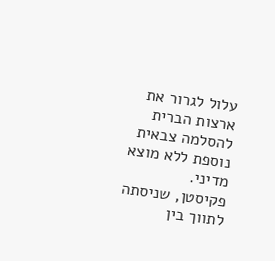עלול לגרור את ארצות הברית להסלמה צבאית נוספת ללא מוצא מדיני.
פקיסטן, שניסתה לתווך בין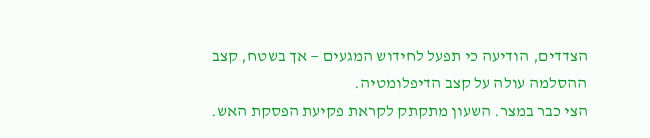הצדדים, הודיעה כי תפעל לחידוש המגעים — אך בשטח, קצב ההסלמה עולה על קצב הדיפלומטיה.
הצי כבר במצר. השעון מתקתק לקראת פקיעת הפסקת האש.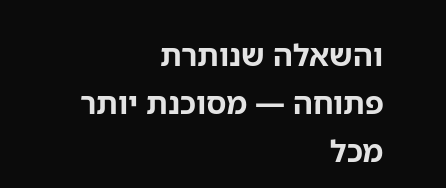והשאלה שנותרת פתוחה — מסוכנת יותר מכל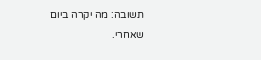תשובה: מה יקרה ביום שאחרי.